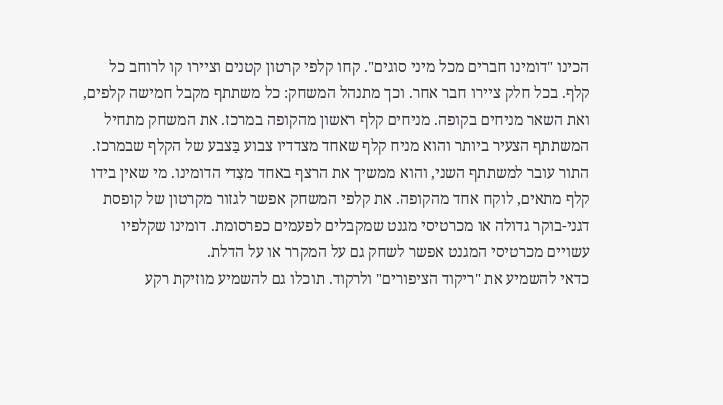הכינו "דומינו חברים מכל מיני סוגים". קחו קלפי קרטון קטנים וציירו קו לרוחב כל קלף. בכל חלק ציירו חבר אחר. וכך מתנהל המשחק: כל משתתף מקבל חמישה קלפים, ואת השאר מניחים בקופה. מניחים קלף ראשון מהקופה במרכז. את המשחק מתחיל המשתתף הצעיר ביותר והוא מניח קלף שאחד מצדדיו צבוע בַּצבע של הקלף שבמרכז. התור עובר למשתתף השני, והוא ממשיך את הרצף באחד מצִדי הדומינו. מי שאין בידו קלף מתאים, לוקח אחד מהקופה. את קלפי המשחק אפשר לגזור מקרטון של קופסת דגני-בוקר גדולה או מכרטיסי מגנט שמקבלים לפעמים כפרסומת. דומינו שקלפיו עשויים מכרטיסי המגנט אפשר לשחק גם על המקרר או על הדלת.
כדאי להשמיע את "ריקוד הציפורים" ולרקוד. תוכלו גם להשמיע מוזיקת רקע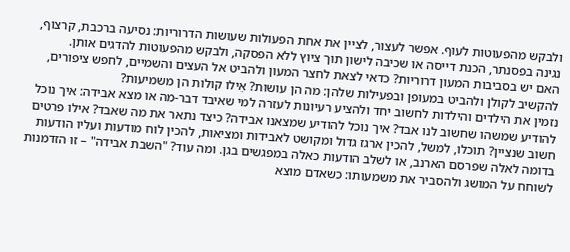ולבקש מהפעוטות לעוף. אפשר לעצור, לציין את אחת הפעולות שעושות הדרוריות: נסיעה ברכבת, קרצוף, נגינה בפסנתר, הכנת דייסה או שכיבה לישון תוך ציוץ ללא הפסקה, ולבקש מהפעוטות להדגים אותן.
האם יש בסביבות המעון דרוריות? כדאי לצאת לחצר המעון ולהביט אל העצים והשמיים, לחפש ציפורים, להקשיב לקולן ולהביט במעופן ובפעילות שלהן: מה הן עושות? אֵילו קולות הן משמיעות?
נזמין את הילדים והילדות לחשוב יחד ולהציע רעיונות לעזרה למי שאיבד דבר-מה או מצא אבידה: איך נוכל להודיע שמשהו שחשוב לנו אבד? איך נוכל להודיע שמצאנו אבידה? כיצד נתאר את מה שאבד? אילו פרטים חשוב שנציין? תוכלו, למשל, להכין ארגז גדול ומקושט לאבידות ומציאות, להכין לוח מודעות ועליו הודעות בדומה לאלה שפרסם הארנב, או לשלב הודעות כאלה במפגשים בגן. ומה עוד? "השבת אבידה" – זו הזדמנות לשוחח על המושג ולהסביר את משמעותו: כשאדם מוצא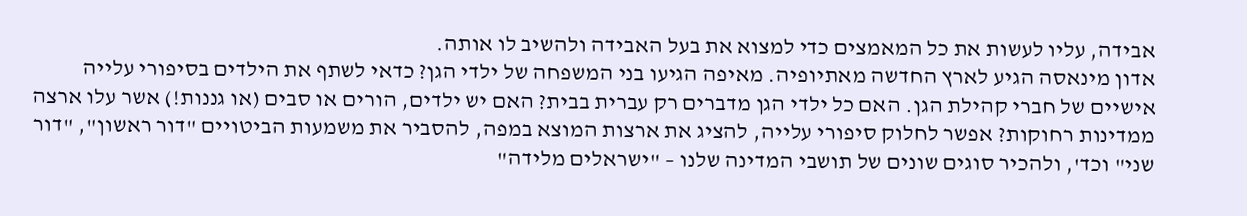אבידה, עליו לעשות את כל המאמצים כדי למצוא את בעל האבידה ולהשיב לו אותה.
אדון מינאסה הגיע לארץ החדשה מאתיופיה. מאיפה הגיעו בני המשפחה של ילדי הגן? כדאי לשתף את הילדים בסיפורי עלייה אישיים של חברי קהילת הגן. האם כל ילדי הגן מדברים רק עברית בבית? האם יש ילדים, הורים או סבים (או גננות!) אשר עלו ארצה ממדינות רחוקות? אפשר לחלוק סיפורי עלייה, להציג את ארצות המוצא במפה, להסביר את משמעות הביטויים "דור ראשון", "דור שני" וכד', ולהכיר סוגים שונים של תושבי המדינה שלנו – "ישראלים מלידה"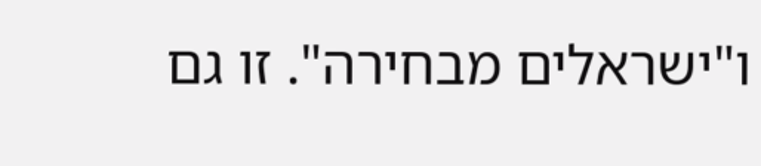ו"ישראלים מבחירה". זו גם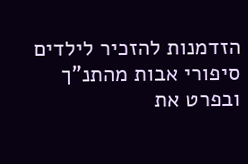הזדמנות להזכיר לילדים סיפורי אבות מהתנ"ך ובפרט את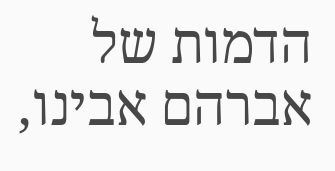הדמות של אברהם אבינו,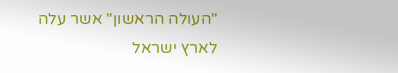"העולה הראשון" אשר עלה לארץ ישראל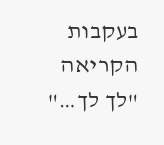בעקבות הקריאה "לך לך…"